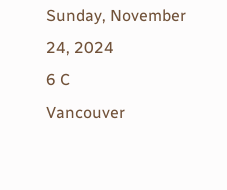Sunday, November 24, 2024
6 C
Vancouver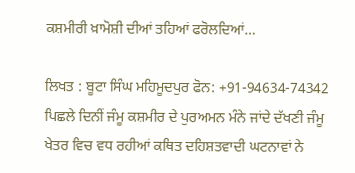ਕਸ਼ਮੀਰੀ ਖ਼ਾਮੋਸ਼ੀ ਦੀਆਂ ਤਹਿਆਂ ਫਰੋਲਦਿਆਂ…

ਲਿਖਤ : ਬੂਟਾ ਸਿੰਘ ਮਹਿਮੂਦਪੁਰ ਫੋਨ: +91-94634-74342
ਪਿਛਲੇ ਦਿਨੀਂ ਜੰਮੂ ਕਸ਼ਮੀਰ ਦੇ ਪੁਰਅਮਨ ਮੰਨੇ ਜਾਂਦੇ ਦੱਖਣੀ ਜੰਮੂ ਖੇਤਰ ਵਿਚ ਵਧ ਰਹੀਆਂ ਕਥਿਤ ਦਹਿਸ਼ਤਵਾਦੀ ਘਟਨਾਵਾਂ ਨੇ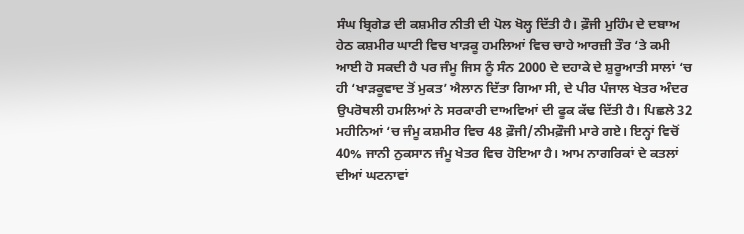ਸੰਘ ਬ੍ਰਿਗੇਡ ਦੀ ਕਸ਼ਮੀਰ ਨੀਤੀ ਦੀ ਪੋਲ ਖੋਲ੍ਹ ਦਿੱਤੀ ਹੈ। ਫ਼ੌਜੀ ਮੁਹਿੰਮ ਦੇ ਦਬਾਅ ਹੇਠ ਕਸ਼ਮੀਰ ਘਾਟੀ ਵਿਚ ਖਾੜਕੂ ਹਮਲਿਆਂ ਵਿਚ ਚਾਹੇ ਆਰਜ਼ੀ ਤੌਰ ‘ਤੇ ਕਮੀ ਆਈ ਹੋ ਸਕਦੀ ਹੈ ਪਰ ਜੰਮੂ ਜਿਸ ਨੂੰ ਸੰਨ 2000 ਦੇ ਦਹਾਕੇ ਦੇ ਸ਼ੁਰੂਆਤੀ ਸਾਲਾਂ ‘ਚ ਹੀ ‘ਖਾੜਕੂਵਾਦ ਤੋਂ ਮੁਕਤ’ ਐਲਾਨ ਦਿੱਤਾ ਗਿਆ ਸੀ, ਦੇ ਪੀਰ ਪੰਜਾਲ ਖੇਤਰ ਅੰਦਰ ਉਪਰੋਥਲੀ ਹਮਲਿਆਂ ਨੇ ਸਰਕਾਰੀ ਦਾਅਵਿਆਂ ਦੀ ਫੂਕ ਕੱਢ ਦਿੱਤੀ ਹੈ। ਪਿਛਲੇ 32 ਮਹੀਨਿਆਂ ‘ਚ ਜੰਮੂ ਕਸ਼ਮੀਰ ਵਿਚ 48 ਫ਼ੌਜੀ/ਨੀਮਫ਼ੌਜੀ ਮਾਰੇ ਗਏ। ਇਨ੍ਹਾਂ ਵਿਚੋਂ 40% ਜਾਨੀ ਨੁਕਸਾਨ ਜੰਮੂ ਖੇਤਰ ਵਿਚ ਹੋਇਆ ਹੈ। ਆਮ ਨਾਗਰਿਕਾਂ ਦੇ ਕਤਲਾਂ ਦੀਆਂ ਘਟਨਾਵਾਂ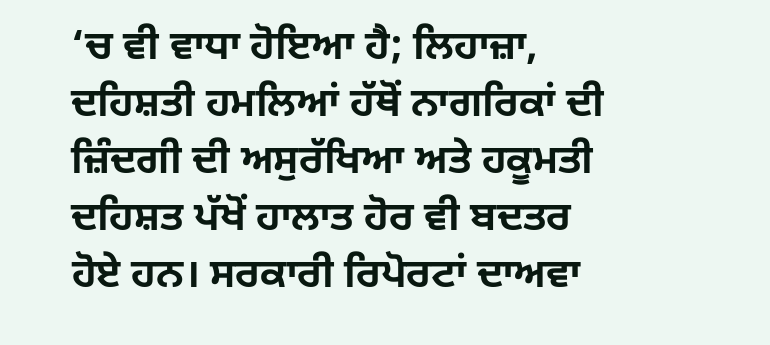‘ਚ ਵੀ ਵਾਧਾ ਹੋਇਆ ਹੈ; ਲਿਹਾਜ਼ਾ, ਦਹਿਸ਼ਤੀ ਹਮਲਿਆਂ ਹੱਥੋਂ ਨਾਗਰਿਕਾਂ ਦੀ ਜ਼ਿੰਦਗੀ ਦੀ ਅਸੁਰੱਖਿਆ ਅਤੇ ਹਕੂਮਤੀ ਦਹਿਸ਼ਤ ਪੱਖੋਂ ਹਾਲਾਤ ਹੋਰ ਵੀ ਬਦਤਰ ਹੋਏ ਹਨ। ਸਰਕਾਰੀ ਰਿਪੋਰਟਾਂ ਦਾਅਵਾ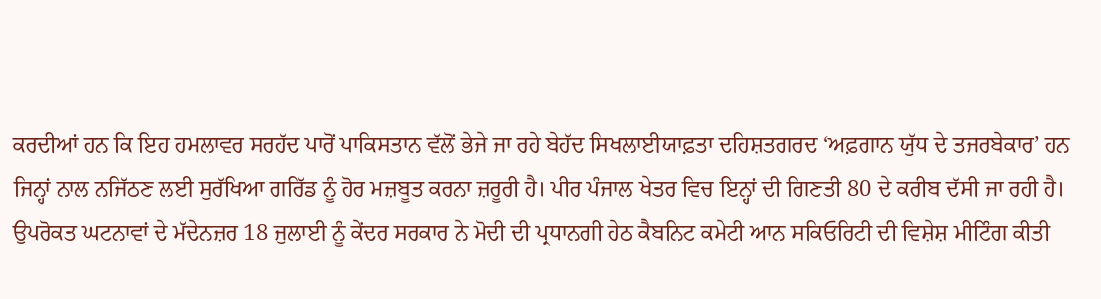ਕਰਦੀਆਂ ਹਨ ਕਿ ਇਹ ਹਮਲਾਵਰ ਸਰਹੱਦ ਪਾਰੋਂ ਪਾਕਿਸਤਾਨ ਵੱਲੋਂ ਭੇਜੇ ਜਾ ਰਹੇ ਬੇਹੱਦ ਸਿਖਲਾਈਯਾਫ਼ਤਾ ਦਹਿਸ਼ਤਗਰਦ ‘ਅਫ਼ਗਾਨ ਯੁੱਧ ਦੇ ਤਜਰਬੇਕਾਰ’ ਹਨ ਜਿਨ੍ਹਾਂ ਨਾਲ ਨਜਿੱਠਣ ਲਈ ਸੁਰੱਖਿਆ ਗਰਿੱਡ ਨੂੰ ਹੋਰ ਮਜ਼ਬੂਤ ਕਰਨਾ ਜ਼ਰੂਰੀ ਹੈ। ਪੀਰ ਪੰਜਾਲ ਖੇਤਰ ਵਿਚ ਇਨ੍ਹਾਂ ਦੀ ਗਿਣਤੀ 80 ਦੇ ਕਰੀਬ ਦੱਸੀ ਜਾ ਰਹੀ ਹੈ। ਉਪਰੋਕਤ ਘਟਨਾਵਾਂ ਦੇ ਮੱਦੇਨਜ਼ਰ 18 ਜੁਲਾਈ ਨੂੰ ਕੇਂਦਰ ਸਰਕਾਰ ਨੇ ਮੋਦੀ ਦੀ ਪ੍ਰਧਾਨਗੀ ਹੇਠ ਕੈਬਨਿਟ ਕਮੇਟੀ ਆਨ ਸਕਿਓਰਿਟੀ ਦੀ ਵਿਸ਼ੇਸ਼ ਮੀਟਿੰਗ ਕੀਤੀ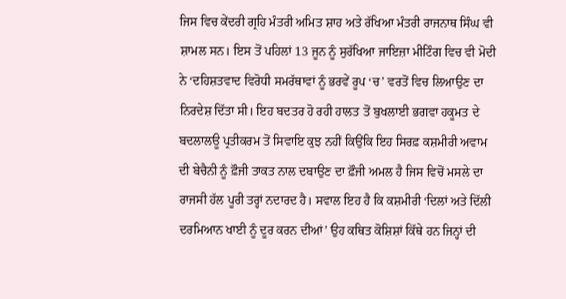ਜਿਸ ਵਿਚ ਕੇਂਦਰੀ ਗ੍ਰਹਿ ਮੰਤਰੀ ਅਮਿਤ ਸ਼ਾਹ ਅਤੇ ਰੱਖਿਆ ਮੰਤਰੀ ਰਾਜਨਾਥ ਸਿੰਘ ਵੀ ਸ਼ਾਮਲ ਸਨ। ਇਸ ਤੋਂ ਪਹਿਲਾਂ 13 ਜੂਨ ਨੂੰ ਸੁਰੱਖਿਆ ਜਾਇਜ਼ਾ ਮੀਟਿੰਗ ਵਿਚ ਵੀ ਮੋਦੀ ਨੇ ‘ਦਹਿਸ਼ਤਵਾਦ ਵਿਰੋਧੀ ਸਮਰੱਥਾਵਾਂ ਨੂੰ ਭਰਵੇਂ ਰੂਪ ‘ਚ’ ਵਰਤੋਂ ਵਿਚ ਲਿਆਉਣ ਦਾ ਨਿਰਦੇਸ਼ ਦਿੱਤਾ ਸੀ। ਇਹ ਬਦਤਰ ਹੋ ਰਹੀ ਹਾਲਤ ਤੋਂ ਬੁਖਲਾਈ ਭਗਵਾ ਹਕੂਮਤ ਦੇ ਬਦਲਾਲਊ ਪ੍ਰਤੀਕਰਮ ਤੋਂ ਸਿਵਾਇ ਕੁਝ ਨਹੀਂ ਕਿਉਂਕਿ ਇਹ ਸਿਰਫ਼ ਕਸ਼ਮੀਰੀ ਅਵਾਮ ਦੀ ਬੇਚੈਨੀ ਨੂੰ ਫ਼ੌਜੀ ਤਾਕਤ ਨਾਲ ਦਬਾਉਣ ਦਾ ਫ਼ੌਜੀ ਅਮਲ ਹੈ ਜਿਸ ਵਿਚੋਂ ਮਸਲੇ ਦਾ ਰਾਜਸੀ ਹੱਲ ਪੂਰੀ ਤਰ੍ਹਾਂ ਨਦਾਰਦ ਹੈ। ਸਵਾਲ ਇਹ ਹੈ ਕਿ ਕਸ਼ਮੀਰੀ ‘ਦਿਲਾਂ ਅਤੇ ਦਿੱਲੀ ਦਰਮਿਆਨ ਖਾਈ ਨੂੰ ਦੂਰ ਕਰਨ ਦੀਆਂ’ ਉਹ ਕਥਿਤ ਕੋਸ਼ਿਸ਼ਾਂ ਕਿੱਥੇ ਹਨ ਜਿਨ੍ਹਾਂ ਦੀ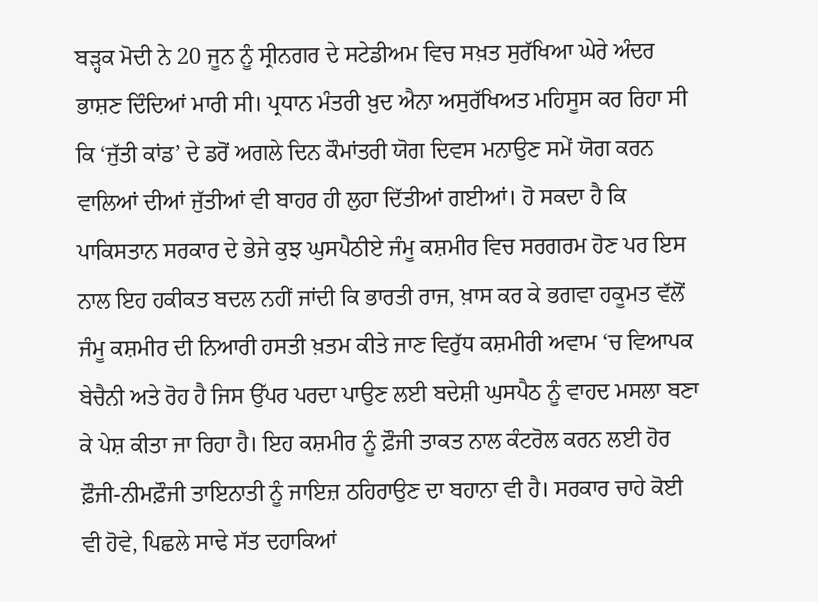ਬੜ੍ਹਕ ਮੋਦੀ ਨੇ 20 ਜੂਨ ਨੂੰ ਸ੍ਰੀਨਗਰ ਦੇ ਸਟੇਡੀਅਮ ਵਿਚ ਸਖ਼ਤ ਸੁਰੱਖਿਆ ਘੇਰੇ ਅੰਦਰ ਭਾਸ਼ਣ ਦਿੰਦਿਆਂ ਮਾਰੀ ਸੀ। ਪ੍ਰਧਾਨ ਮੰਤਰੀ ਖ਼ੁਦ ਐਨਾ ਅਸੁਰੱਖਿਅਤ ਮਹਿਸੂਸ ਕਰ ਰਿਹਾ ਸੀ ਕਿ ‘ਜੁੱਤੀ ਕਾਂਡ’ ਦੇ ਡਰੋਂ ਅਗਲੇ ਦਿਨ ਕੌਮਾਂਤਰੀ ਯੋਗ ਦਿਵਸ ਮਨਾਉਣ ਸਮੇਂ ਯੋਗ ਕਰਨ ਵਾਲਿਆਂ ਦੀਆਂ ਜੁੱਤੀਆਂ ਵੀ ਬਾਹਰ ਹੀ ਲੁਹਾ ਦਿੱਤੀਆਂ ਗਈਆਂ। ਹੋ ਸਕਦਾ ਹੈ ਕਿ ਪਾਕਿਸਤਾਨ ਸਰਕਾਰ ਦੇ ਭੇਜੇ ਕੁਝ ਘੁਸਪੈਠੀਏ ਜੰਮੂ ਕਸ਼ਮੀਰ ਵਿਚ ਸਰਗਰਮ ਹੋਣ ਪਰ ਇਸ ਨਾਲ ਇਹ ਹਕੀਕਤ ਬਦਲ ਨਹੀਂ ਜਾਂਦੀ ਕਿ ਭਾਰਤੀ ਰਾਜ, ਖ਼ਾਸ ਕਰ ਕੇ ਭਗਵਾ ਹਕੂਮਤ ਵੱਲੋਂ ਜੰਮੂ ਕਸ਼ਮੀਰ ਦੀ ਨਿਆਰੀ ਹਸਤੀ ਖ਼ਤਮ ਕੀਤੇ ਜਾਣ ਵਿਰੁੱਧ ਕਸ਼ਮੀਰੀ ਅਵਾਮ ‘ਚ ਵਿਆਪਕ ਬੇਚੈਨੀ ਅਤੇ ਰੋਹ ਹੈ ਜਿਸ ਉੱਪਰ ਪਰਦਾ ਪਾਉਣ ਲਈ ਬਦੇਸ਼ੀ ਘੁਸਪੈਠ ਨੂੰ ਵਾਹਦ ਮਸਲਾ ਬਣਾ ਕੇ ਪੇਸ਼ ਕੀਤਾ ਜਾ ਰਿਹਾ ਹੈ। ਇਹ ਕਸ਼ਮੀਰ ਨੂੰ ਫ਼ੌਜੀ ਤਾਕਤ ਨਾਲ ਕੰਟਰੋਲ ਕਰਨ ਲਈ ਹੋਰ ਫ਼ੌਜੀ-ਨੀਮਫ਼ੌਜੀ ਤਾਇਨਾਤੀ ਨੂੰ ਜਾਇਜ਼ ਠਹਿਰਾਉਣ ਦਾ ਬਹਾਨਾ ਵੀ ਹੈ। ਸਰਕਾਰ ਚਾਹੇ ਕੋਈ ਵੀ ਹੋਵੇ, ਪਿਛਲੇ ਸਾਢੇ ਸੱਤ ਦਹਾਕਿਆਂ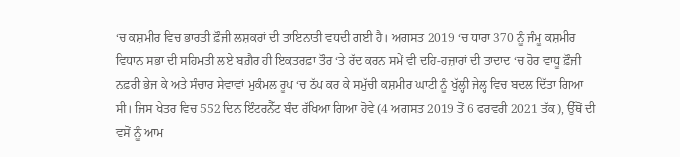‘ਚ ਕਸ਼ਮੀਰ ਵਿਚ ਭਾਰਤੀ ਫ਼ੌਜੀ ਲਸ਼ਕਰਾਂ ਦੀ ਤਾਇਨਾਤੀ ਵਧਦੀ ਗਈ ਹੈ। ਅਗਸਤ 2019 ‘ਚ ਧਾਰਾ 370 ਨੂੰ ਜੰਮੂ ਕਸ਼ਮੀਰ ਵਿਧਾਨ ਸਭਾ ਦੀ ਸਹਿਮਤੀ ਲਏ ਬਗ਼ੈਰ ਹੀ ਇਕਤਰਫ਼ਾ ਤੌਰ ‘ਤੇ ਰੱਦ ਕਰਨ ਸਮੇਂ ਵੀ ਦਹਿ-ਹਜ਼ਾਰਾਂ ਦੀ ਤਾਦਾਦ ‘ਚ ਹੋਰ ਵਾਧੂ ਫ਼ੌਜੀ ਨਫ਼ਰੀ ਭੇਜ ਕੇ ਅਤੇ ਸੰਚਾਰ ਸੇਵਾਵਾਂ ਮੁਕੰਮਲ ਰੂਪ ‘ਚ ਠੱਪ ਕਰ ਕੇ ਸਮੁੱਚੀ ਕਸ਼ਮੀਰ ਘਾਟੀ ਨੂੰ ਖੁੱਲ੍ਹੀ ਜੇਲ੍ਹ ਵਿਚ ਬਦਲ ਦਿੱਤਾ ਗਿਆ ਸੀ। ਜਿਸ ਖੇਤਰ ਵਿਚ 552 ਦਿਨ ਇੰਟਰਨੈੱਟ ਬੰਦ ਰੱਖਿਆ ਗਿਆ ਹੋਵੇ (4 ਅਗਸਤ 2019 ਤੋਂ 6 ਫਰਵਰੀ 2021 ਤੱਕ), ਉੱਥੋਂ ਦੀ ਵਸੋਂ ਨੂੰ ਆਮ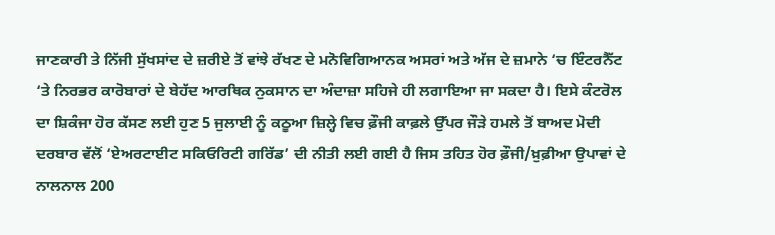ਜਾਣਕਾਰੀ ਤੇ ਨਿੱਜੀ ਸੁੱਖਸਾਂਦ ਦੇ ਜ਼ਰੀਏ ਤੋਂ ਵਾਂਝੇ ਰੱਖਣ ਦੇ ਮਨੋਵਿਗਿਆਨਕ ਅਸਰਾਂ ਅਤੇ ਅੱਜ ਦੇ ਜ਼ਮਾਨੇ ‘ਚ ਇੰਟਰਨੈੱਟ ‘ਤੇ ਨਿਰਭਰ ਕਾਰੋਬਾਰਾਂ ਦੇ ਬੇਹੱਦ ਆਰਥਿਕ ਨੁਕਸਾਨ ਦਾ ਅੰਦਾਜ਼ਾ ਸਹਿਜੇ ਹੀ ਲਗਾਇਆ ਜਾ ਸਕਦਾ ਹੈ। ਇਸੇ ਕੰਟਰੋਲ ਦਾ ਸ਼ਿਕੰਜਾ ਹੋਰ ਕੱਸਣ ਲਈ ਹੁਣ 5 ਜੁਲਾਈ ਨੂੰ ਕਠੂਆ ਜ਼ਿਲ੍ਹੇ ਵਿਚ ਫ਼ੌਜੀ ਕਾਫ਼ਲੇ ਉੱਪਰ ਜੌੜੇ ਹਮਲੇ ਤੋਂ ਬਾਅਦ ਮੋਦੀ ਦਰਬਾਰ ਵੱਲੋਂ ‘ਏਅਰਟਾਈਟ ਸਕਿਓਰਿਟੀ ਗਰਿੱਡ’ ਦੀ ਨੀਤੀ ਲਈ ਗਈ ਹੈ ਜਿਸ ਤਹਿਤ ਹੋਰ ਫ਼ੌਜੀ/ਖ਼ੁਫ਼ੀਆ ਉਪਾਵਾਂ ਦੇ ਨਾਲਨਾਲ 200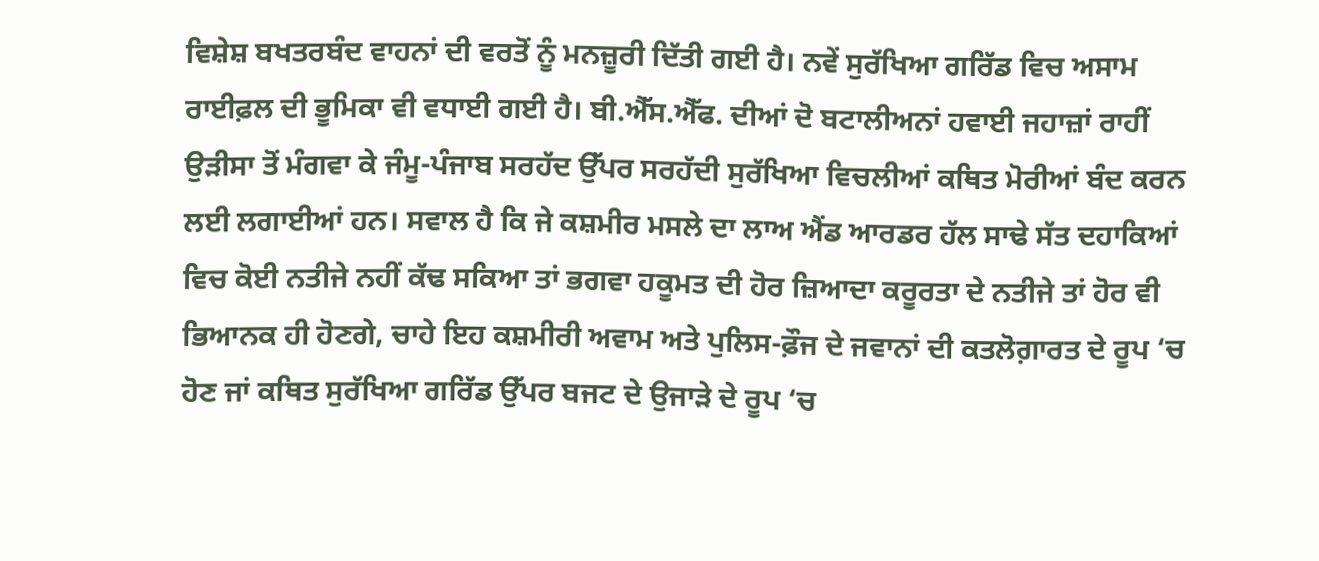ਵਿਸ਼ੇਸ਼ ਬਖਤਰਬੰਦ ਵਾਹਨਾਂ ਦੀ ਵਰਤੋਂ ਨੂੰ ਮਨਜ਼ੂਰੀ ਦਿੱਤੀ ਗਈ ਹੈ। ਨਵੇਂ ਸੁਰੱਖਿਆ ਗਰਿੱਡ ਵਿਚ ਅਸਾਮ ਰਾਈਫ਼ਲ ਦੀ ਭੂਮਿਕਾ ਵੀ ਵਧਾਈ ਗਈ ਹੈ। ਬੀ.ਐੱਸ.ਐੱਫ. ਦੀਆਂ ਦੋ ਬਟਾਲੀਅਨਾਂ ਹਵਾਈ ਜਹਾਜ਼ਾਂ ਰਾਹੀਂ ਉੜੀਸਾ ਤੋਂ ਮੰਗਵਾ ਕੇ ਜੰਮੂ-ਪੰਜਾਬ ਸਰਹੱਦ ਉੱਪਰ ਸਰਹੱਦੀ ਸੁਰੱਖਿਆ ਵਿਚਲੀਆਂ ਕਥਿਤ ਮੋਰੀਆਂ ਬੰਦ ਕਰਨ ਲਈ ਲਗਾਈਆਂ ਹਨ। ਸਵਾਲ ਹੈ ਕਿ ਜੇ ਕਸ਼ਮੀਰ ਮਸਲੇ ਦਾ ਲਾਅ ਐਂਡ ਆਰਡਰ ਹੱਲ ਸਾਢੇ ਸੱਤ ਦਹਾਕਿਆਂ ਵਿਚ ਕੋਈ ਨਤੀਜੇ ਨਹੀਂ ਕੱਢ ਸਕਿਆ ਤਾਂ ਭਗਵਾ ਹਕੂਮਤ ਦੀ ਹੋਰ ਜ਼ਿਆਦਾ ਕਰੂਰਤਾ ਦੇ ਨਤੀਜੇ ਤਾਂ ਹੋਰ ਵੀ ਭਿਆਨਕ ਹੀ ਹੋਣਗੇ, ਚਾਹੇ ਇਹ ਕਸ਼ਮੀਰੀ ਅਵਾਮ ਅਤੇ ਪੁਲਿਸ-ਫ਼ੌਜ ਦੇ ਜਵਾਨਾਂ ਦੀ ਕਤਲੋਗ਼ਾਰਤ ਦੇ ਰੂਪ ‘ਚ ਹੋਣ ਜਾਂ ਕਥਿਤ ਸੁਰੱਖਿਆ ਗਰਿੱਡ ਉੱਪਰ ਬਜਟ ਦੇ ਉਜਾੜੇ ਦੇ ਰੂਪ ‘ਚ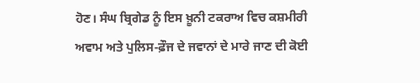ਹੋਣ। ਸੰਘ ਬ੍ਰਿਗੇਡ ਨੂੰ ਇਸ ਖ਼ੂਨੀ ਟਕਰਾਅ ਵਿਚ ਕਸ਼ਮੀਰੀ ਅਵਾਮ ਅਤੇ ਪੁਲਿਸ-ਫ਼ੌਜ ਦੇ ਜਵਾਨਾਂ ਦੇ ਮਾਰੇ ਜਾਣ ਦੀ ਕੋਈ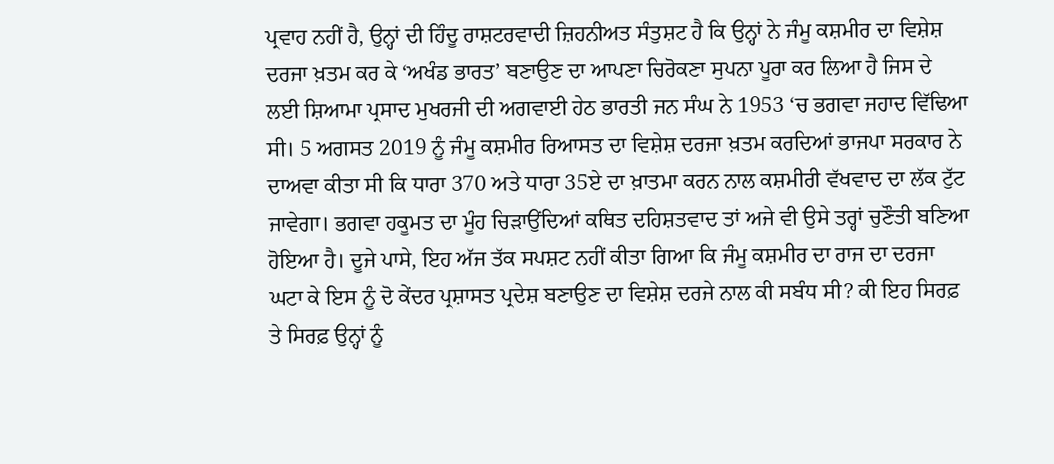ਪ੍ਰਵਾਹ ਨਹੀਂ ਹੈ, ਉਨ੍ਹਾਂ ਦੀ ਹਿੰਦੂ ਰਾਸ਼ਟਰਵਾਦੀ ਜ਼ਿਹਨੀਅਤ ਸੰਤੁਸ਼ਟ ਹੈ ਕਿ ਉਨ੍ਹਾਂ ਨੇ ਜੰਮੂ ਕਸ਼ਮੀਰ ਦਾ ਵਿਸ਼ੇਸ਼ ਦਰਜਾ ਖ਼ਤਮ ਕਰ ਕੇ ‘ਅਖੰਡ ਭਾਰਤ’ ਬਣਾਉਣ ਦਾ ਆਪਣਾ ਚਿਰੋਕਣਾ ਸੁਪਨਾ ਪੂਰਾ ਕਰ ਲਿਆ ਹੈ ਜਿਸ ਦੇ ਲਈ ਸ਼ਿਆਮਾ ਪ੍ਰਸਾਦ ਮੁਖਰਜੀ ਦੀ ਅਗਵਾਈ ਹੇਠ ਭਾਰਤੀ ਜਨ ਸੰਘ ਨੇ 1953 ‘ਚ ਭਗਵਾ ਜਹਾਦ ਵਿੱਢਿਆ ਸੀ। 5 ਅਗਸਤ 2019 ਨੂੰ ਜੰਮੂ ਕਸ਼ਮੀਰ ਰਿਆਸਤ ਦਾ ਵਿਸ਼ੇਸ਼ ਦਰਜਾ ਖ਼ਤਮ ਕਰਦਿਆਂ ਭਾਜਪਾ ਸਰਕਾਰ ਨੇ ਦਾਅਵਾ ਕੀਤਾ ਸੀ ਕਿ ਧਾਰਾ 370 ਅਤੇ ਧਾਰਾ 35ਏ ਦਾ ਖ਼ਾਤਮਾ ਕਰਨ ਨਾਲ ਕਸ਼ਮੀਰੀ ਵੱਖਵਾਦ ਦਾ ਲੱਕ ਟੁੱਟ ਜਾਵੇਗਾ। ਭਗਵਾ ਹਕੂਮਤ ਦਾ ਮੂੰਹ ਚਿੜਾਉਂਦਿਆਂ ਕਥਿਤ ਦਹਿਸ਼ਤਵਾਦ ਤਾਂ ਅਜੇ ਵੀ ਉਸੇ ਤਰ੍ਹਾਂ ਚੁਣੌਤੀ ਬਣਿਆ ਹੋਇਆ ਹੈ। ਦੂਜੇ ਪਾਸੇ, ਇਹ ਅੱਜ ਤੱਕ ਸਪਸ਼ਟ ਨਹੀਂ ਕੀਤਾ ਗਿਆ ਕਿ ਜੰਮੂ ਕਸ਼ਮੀਰ ਦਾ ਰਾਜ ਦਾ ਦਰਜਾ ਘਟਾ ਕੇ ਇਸ ਨੂੰ ਦੋ ਕੇਂਦਰ ਪ੍ਰਸ਼ਾਸਤ ਪ੍ਰਦੇਸ਼ ਬਣਾਉਣ ਦਾ ਵਿਸ਼ੇਸ਼ ਦਰਜੇ ਨਾਲ ਕੀ ਸਬੰਧ ਸੀ? ਕੀ ਇਹ ਸਿਰਫ਼ ਤੇ ਸਿਰਫ਼ ਉਨ੍ਹਾਂ ਨੂੰ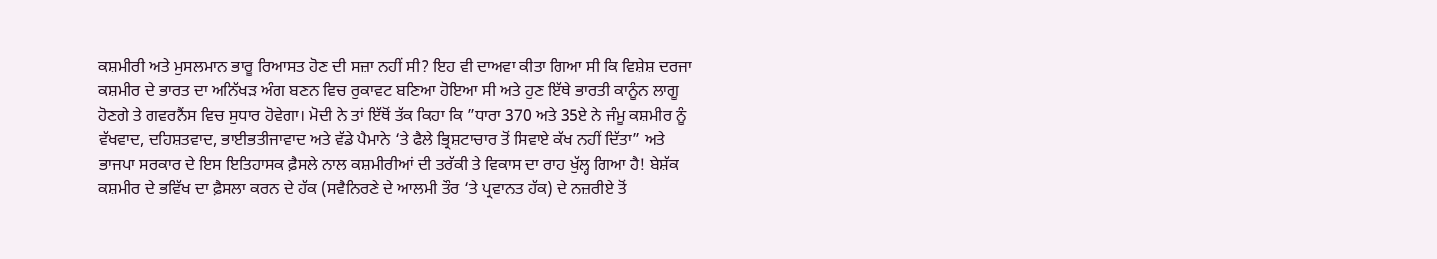ਕਸ਼ਮੀਰੀ ਅਤੇ ਮੁਸਲਮਾਨ ਭਾਰੂ ਰਿਆਸਤ ਹੋਣ ਦੀ ਸਜ਼ਾ ਨਹੀਂ ਸੀ? ਇਹ ਵੀ ਦਾਅਵਾ ਕੀਤਾ ਗਿਆ ਸੀ ਕਿ ਵਿਸ਼ੇਸ਼ ਦਰਜਾ ਕਸ਼ਮੀਰ ਦੇ ਭਾਰਤ ਦਾ ਅਨਿੱਖੜ ਅੰਗ ਬਣਨ ਵਿਚ ਰੁਕਾਵਟ ਬਣਿਆ ਹੋਇਆ ਸੀ ਅਤੇ ਹੁਣ ਇੱਥੇ ਭਾਰਤੀ ਕਾਨੂੰਨ ਲਾਗੂ ਹੋਣਗੇ ਤੇ ਗਵਰਨੈਂਸ ਵਿਚ ਸੁਧਾਰ ਹੋਵੇਗਾ। ਮੋਦੀ ਨੇ ਤਾਂ ਇੱਥੋਂ ਤੱਕ ਕਿਹਾ ਕਿ ”ਧਾਰਾ 370 ਅਤੇ 35ਏ ਨੇ ਜੰਮੂ ਕਸ਼ਮੀਰ ਨੂੰ ਵੱਖਵਾਦ, ਦਹਿਸ਼ਤਵਾਦ, ਭਾਈਭਤੀਜਾਵਾਦ ਅਤੇ ਵੱਡੇ ਪੈਮਾਨੇ ‘ਤੇ ਫੈਲੇ ਭ੍ਰਿਸ਼ਟਾਚਾਰ ਤੋਂ ਸਿਵਾਏ ਕੱਖ ਨਹੀਂ ਦਿੱਤਾ” ਅਤੇ ਭਾਜਪਾ ਸਰਕਾਰ ਦੇ ਇਸ ਇਤਿਹਾਸਕ ਫ਼ੈਸਲੇ ਨਾਲ ਕਸ਼ਮੀਰੀਆਂ ਦੀ ਤਰੱਕੀ ਤੇ ਵਿਕਾਸ ਦਾ ਰਾਹ ਖੁੱਲ੍ਹ ਗਿਆ ਹੈ! ਬੇਸ਼ੱਕ ਕਸ਼ਮੀਰ ਦੇ ਭਵਿੱਖ ਦਾ ਫ਼ੈਸਲਾ ਕਰਨ ਦੇ ਹੱਕ (ਸਵੈਨਿਰਣੇ ਦੇ ਆਲਮੀ ਤੌਰ ‘ਤੇ ਪ੍ਰਵਾਨਤ ਹੱਕ) ਦੇ ਨਜ਼ਰੀਏ ਤੋਂ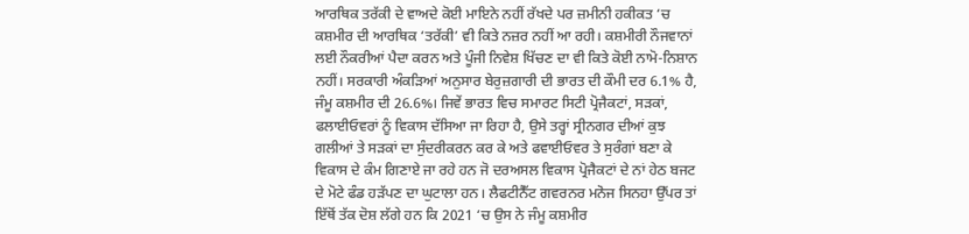ਆਰਥਿਕ ਤਰੱਕੀ ਦੇ ਵਾਅਦੇ ਕੋਈ ਮਾਇਨੇ ਨਹੀਂ ਰੱਖਦੇ ਪਰ ਜ਼ਮੀਨੀ ਹਕੀਕਤ ‘ਚ ਕਸ਼ਮੀਰ ਦੀ ਆਰਥਿਕ ‘ਤਰੱਕੀ’ ਵੀ ਕਿਤੇ ਨਜ਼ਰ ਨਹੀਂ ਆ ਰਹੀ। ਕਸ਼ਮੀਰੀ ਨੌਜਵਾਨਾਂ ਲਈ ਨੌਕਰੀਆਂ ਪੈਦਾ ਕਰਨ ਅਤੇ ਪੂੰਜੀ ਨਿਵੇਸ਼ ਖਿੱਚਣ ਦਾ ਵੀ ਕਿਤੇ ਕੋਈ ਨਾਮੋ-ਨਿਸ਼ਾਨ ਨਹੀਂ। ਸਰਕਾਰੀ ਅੰਕੜਿਆਂ ਅਨੁਸਾਰ ਬੇਰੁਜ਼ਗਾਰੀ ਦੀ ਭਾਰਤ ਦੀ ਕੌਮੀ ਦਰ 6.1% ਹੈ, ਜੰਮੂ ਕਸ਼ਮੀਰ ਦੀ 26.6%। ਜਿਵੇਂ ਭਾਰਤ ਵਿਚ ਸਮਾਰਟ ਸਿਟੀ ਪ੍ਰੋਜੈਕਟਾਂ, ਸੜਕਾਂ, ਫਲਾਈਓਵਰਾਂ ਨੂੰ ਵਿਕਾਸ ਦੱਸਿਆ ਜਾ ਰਿਹਾ ਹੈ, ਉਸੇ ਤਰ੍ਹਾਂ ਸ੍ਰੀਨਗਰ ਦੀਆਂ ਕੁਝ ਗਲੀਆਂ ਤੇ ਸੜਕਾਂ ਦਾ ਸੁੰਦਰੀਕਰਨ ਕਰ ਕੇ ਅਤੇ ਫਵਾਈਓਵਰ ਤੇ ਸੁਰੰਗਾਂ ਬਣਾ ਕੇ ਵਿਕਾਸ ਦੇ ਕੰਮ ਗਿਣਾਏ ਜਾ ਰਹੇ ਹਨ ਜੋ ਦਰਅਸਲ ਵਿਕਾਸ ਪ੍ਰੋਜੈਕਟਾਂ ਦੇ ਨਾਂ ਹੇਠ ਬਜਟ ਦੇ ਮੋਟੇ ਫੰਡ ਹੜੱਪਣ ਦਾ ਘੁਟਾਲਾ ਹਨ। ਲੈਫਟੀਨੈੱਟ ਗਵਰਨਰ ਮਨੋਜ ਸਿਨਹਾ ਉੱਪਰ ਤਾਂ ਇੱਥੋਂ ਤੱਕ ਦੋਸ਼ ਲੱਗੇ ਹਨ ਕਿ 2021 ‘ਚ ਉਸ ਨੇ ਜੰਮੂ ਕਸ਼ਮੀਰ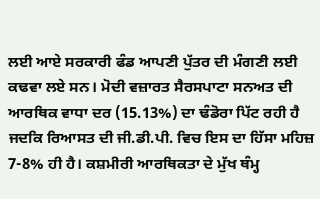ਲਈ ਆਏ ਸਰਕਾਰੀ ਫੰਡ ਆਪਣੀ ਪੁੱਤਰ ਦੀ ਮੰਗਣੀ ਲਈ ਕਢਵਾ ਲਏ ਸਨ। ਮੋਦੀ ਵਜ਼ਾਰਤ ਸੈਰਸਪਾਟਾ ਸਨਅਤ ਦੀ ਆਰਥਿਕ ਵਾਧਾ ਦਰ (15.13%) ਦਾ ਢੰਡੋਰਾ ਪਿੱਟ ਰਹੀ ਹੈ ਜਦਕਿ ਰਿਆਸਤ ਦੀ ਜੀ.ਡੀ.ਪੀ. ਵਿਚ ਇਸ ਦਾ ਹਿੱਸਾ ਮਹਿਜ਼ 7-8% ਹੀ ਹੈ। ਕਸ਼ਮੀਰੀ ਆਰਥਿਕਤਾ ਦੇ ਮੁੱਖ ਥੰਮ੍ਹ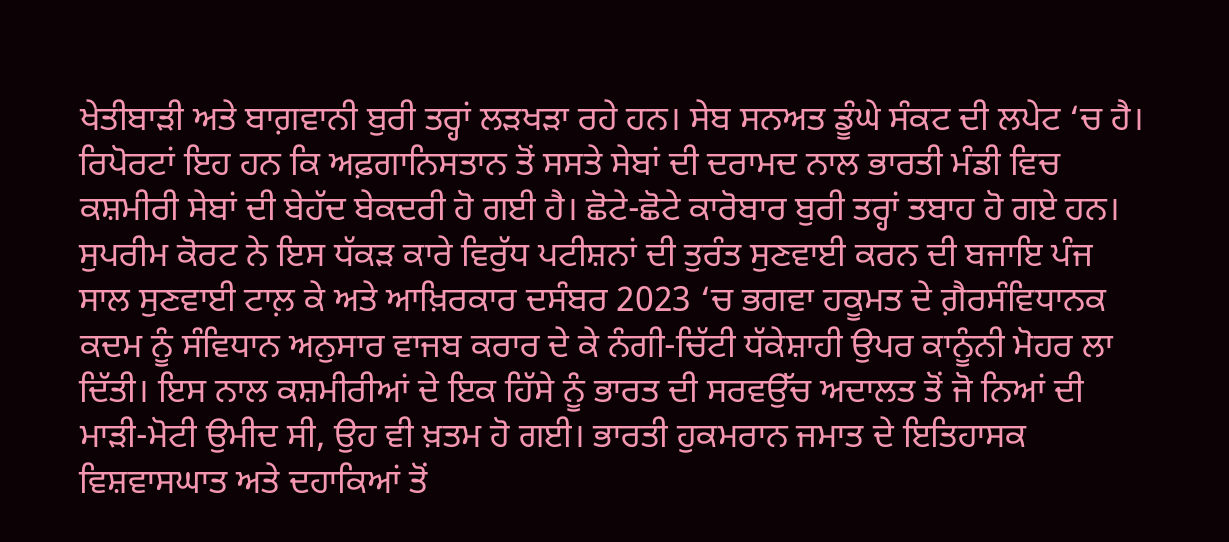ਖੇਤੀਬਾੜੀ ਅਤੇ ਬਾਗ਼ਵਾਨੀ ਬੁਰੀ ਤਰ੍ਹਾਂ ਲੜਖੜਾ ਰਹੇ ਹਨ। ਸੇਬ ਸਨਅਤ ਡੂੰਘੇ ਸੰਕਟ ਦੀ ਲਪੇਟ ‘ਚ ਹੈ। ਰਿਪੋਰਟਾਂ ਇਹ ਹਨ ਕਿ ਅਫ਼ਗਾਨਿਸਤਾਨ ਤੋਂ ਸਸਤੇ ਸੇਬਾਂ ਦੀ ਦਰਾਮਦ ਨਾਲ ਭਾਰਤੀ ਮੰਡੀ ਵਿਚ ਕਸ਼ਮੀਰੀ ਸੇਬਾਂ ਦੀ ਬੇਹੱਦ ਬੇਕਦਰੀ ਹੋ ਗਈ ਹੈ। ਛੋਟੇ-ਛੋਟੇ ਕਾਰੋਬਾਰ ਬੁਰੀ ਤਰ੍ਹਾਂ ਤਬਾਹ ਹੋ ਗਏ ਹਨ। ਸੁਪਰੀਮ ਕੋਰਟ ਨੇ ਇਸ ਧੱਕੜ ਕਾਰੇ ਵਿਰੁੱਧ ਪਟੀਸ਼ਨਾਂ ਦੀ ਤੁਰੰਤ ਸੁਣਵਾਈ ਕਰਨ ਦੀ ਬਜਾਇ ਪੰਜ ਸਾਲ ਸੁਣਵਾਈ ਟਾਲ਼ ਕੇ ਅਤੇ ਆਖ਼ਿਰਕਾਰ ਦਸੰਬਰ 2023 ‘ਚ ਭਗਵਾ ਹਕੂਮਤ ਦੇ ਗ਼ੈਰਸੰਵਿਧਾਨਕ ਕਦਮ ਨੂੰ ਸੰਵਿਧਾਨ ਅਨੁਸਾਰ ਵਾਜਬ ਕਰਾਰ ਦੇ ਕੇ ਨੰਗੀ-ਚਿੱਟੀ ਧੱਕੇਸ਼ਾਹੀ ਉਪਰ ਕਾਨੂੰਨੀ ਮੋਹਰ ਲਾ ਦਿੱਤੀ। ਇਸ ਨਾਲ ਕਸ਼ਮੀਰੀਆਂ ਦੇ ਇਕ ਹਿੱਸੇ ਨੂੰ ਭਾਰਤ ਦੀ ਸਰਵਉੱਚ ਅਦਾਲਤ ਤੋਂ ਜੋ ਨਿਆਂ ਦੀ ਮਾੜੀ-ਮੋਟੀ ਉਮੀਦ ਸੀ, ਉਹ ਵੀ ਖ਼ਤਮ ਹੋ ਗਈ। ਭਾਰਤੀ ਹੁਕਮਰਾਨ ਜਮਾਤ ਦੇ ਇਤਿਹਾਸਕ ਵਿਸ਼ਵਾਸਘਾਤ ਅਤੇ ਦਹਾਕਿਆਂ ਤੋਂ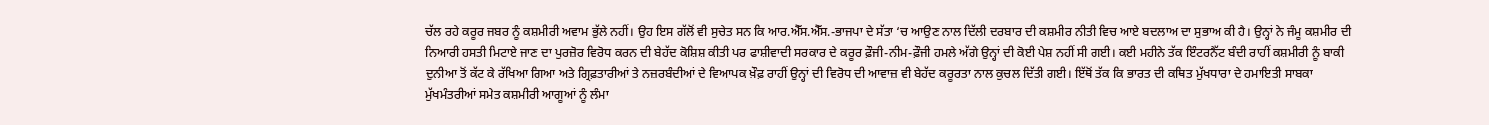ਚੱਲ ਰਹੇ ਕਰੂਰ ਜਬਰ ਨੂੰ ਕਸ਼ਮੀਰੀ ਅਵਾਮ ਭੁੱਲੇ ਨਹੀਂ। ਉਹ ਇਸ ਗੱਲੋਂ ਵੀ ਸੁਚੇਤ ਸਨ ਕਿ ਆਰ.ਐੱਸ.ਐੱਸ.-ਭਾਜਪਾ ਦੇ ਸੱਤਾ ‘ਚ ਆਉਣ ਨਾਲ ਦਿੱਲੀ ਦਰਬਾਰ ਦੀ ਕਸ਼ਮੀਰ ਨੀਤੀ ਵਿਚ ਆਏ ਬਦਲਾਅ ਦਾ ਸੁਭਾਅ ਕੀ ਹੈ। ਉਨ੍ਹਾਂ ਨੇ ਜੰਮੂ ਕਸ਼ਮੀਰ ਦੀ ਨਿਆਰੀ ਹਸਤੀ ਮਿਟਾਏ ਜਾਣ ਦਾ ਪੁਰਜ਼ੋਰ ਵਿਰੋਧ ਕਰਨ ਦੀ ਬੇਹੱਦ ਕੋਸ਼ਿਸ਼ ਕੀਤੀ ਪਰ ਫਾਸ਼ੀਵਾਦੀ ਸਰਕਾਰ ਦੇ ਕਰੂਰ ਫ਼ੌਜੀ-ਨੀਮ-ਫ਼ੌਜੀ ਹਮਲੇ ਅੱਗੇ ਉਨ੍ਹਾਂ ਦੀ ਕੋਈ ਪੇਸ਼ ਨਹੀਂ ਸੀ ਗਈ। ਕਈ ਮਹੀਨੇ ਤੱਕ ਇੰਟਰਨੈੱਟ ਬੰਦੀ ਰਾਹੀਂ ਕਸ਼ਮੀਰੀ ਨੂੰ ਬਾਕੀ ਦੁਨੀਆ ਤੋਂ ਕੱਟ ਕੇ ਰੱਖਿਆ ਗਿਆ ਅਤੇ ਗ੍ਰਿਫ਼ਤਾਰੀਆਂ ਤੇ ਨਜ਼ਰਬੰਦੀਆਂ ਦੇ ਵਿਆਪਕ ਖ਼ੌਫ਼ ਰਾਹੀਂ ਉਨ੍ਹਾਂ ਦੀ ਵਿਰੋਧ ਦੀ ਆਵਾਜ਼ ਵੀ ਬੇਹੱਦ ਕਰੂਰਤਾ ਨਾਲ ਕੁਚਲ ਦਿੱਤੀ ਗਈ। ਇੱਥੋਂ ਤੱਕ ਕਿ ਭਾਰਤ ਦੀ ਕਥਿਤ ਮੁੱਖਧਾਰਾ ਦੇ ਹਮਾਇਤੀ ਸਾਬਕਾ ਮੁੱਖਮੰਤਰੀਆਂ ਸਮੇਤ ਕਸ਼ਮੀਰੀ ਆਗੂਆਂ ਨੂੰ ਲੰਮਾ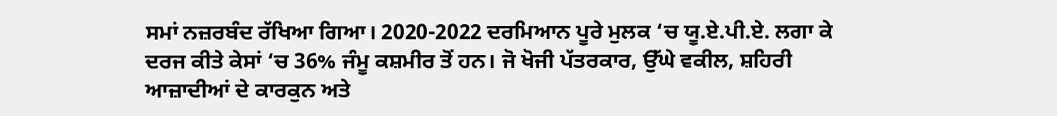ਸਮਾਂ ਨਜ਼ਰਬੰਦ ਰੱਖਿਆ ਗਿਆ। 2020-2022 ਦਰਮਿਆਨ ਪੂਰੇ ਮੁਲਕ ‘ਚ ਯੂ.ਏ.ਪੀ.ਏ. ਲਗਾ ਕੇ ਦਰਜ ਕੀਤੇ ਕੇਸਾਂ ‘ਚ 36% ਜੰਮੂ ਕਸ਼ਮੀਰ ਤੋਂ ਹਨ। ਜੋ ਖੋਜੀ ਪੱਤਰਕਾਰ, ਉੱਘੇ ਵਕੀਲ, ਸ਼ਹਿਰੀ ਆਜ਼ਾਦੀਆਂ ਦੇ ਕਾਰਕੁਨ ਅਤੇ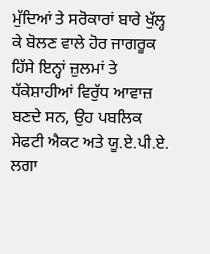ਮੁੱਦਿਆਂ ਤੇ ਸਰੋਕਾਰਾਂ ਬਾਰੇ ਖੁੱਲ੍ਹ ਕੇ ਬੋਲਣ ਵਾਲੇ ਹੋਰ ਜਾਗਰੂਕ ਹਿੱਸੇ ਇਨ੍ਹਾਂ ਜ਼ੁਲਮਾਂ ਤੇ ਧੱਕੇਸ਼ਾਹੀਆਂ ਵਿਰੁੱਧ ਆਵਾਜ਼ ਬਣਦੇ ਸਨ, ਉਹ ਪਬਲਿਕ ਸੇਫਟੀ ਐਕਟ ਅਤੇ ਯੂ.ਏ.ਪੀ.ਏ. ਲਗਾ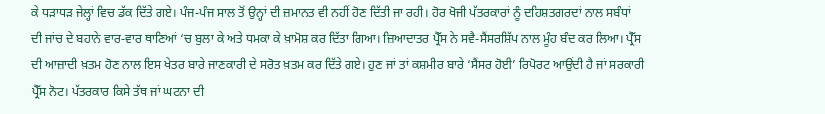ਕੇ ਧੜਾਧੜ ਜੇਲ੍ਹਾਂ ਵਿਚ ਡੱਕ ਦਿੱਤੇ ਗਏ। ਪੰਜ-ਪੰਜ ਸਾਲ ਤੋਂ ਉਨ੍ਹਾਂ ਦੀ ਜ਼ਮਾਨਤ ਵੀ ਨਹੀਂ ਹੋਣ ਦਿੱਤੀ ਜਾ ਰਹੀ। ਹੋਰ ਖੋਜੀ ਪੱਤਰਕਾਰਾਂ ਨੂੰ ਦਹਿਸ਼ਤਗਰਦਾਂ ਨਾਲ ਸਬੰਧਾਂ ਦੀ ਜਾਂਚ ਦੇ ਬਹਾਨੇ ਵਾਰ-ਵਾਰ ਥਾਣਿਆਂ ‘ਚ ਬੁਲਾ ਕੇ ਅਤੇ ਧਮਕਾ ਕੇ ਖ਼ਾਮੋਸ਼ ਕਰ ਦਿੱਤਾ ਗਿਆ। ਜ਼ਿਆਦਾਤਰ ਪ੍ਰੈੱਸ ਨੇ ਸਵੈ-ਸੈਂਸਰਸ਼ਿੱਪ ਨਾਲ ਮੂੰਹ ਬੰਦ ਕਰ ਲਿਆ। ਪ੍ਰੈੱਸ ਦੀ ਆਜ਼ਾਦੀ ਖ਼ਤਮ ਹੋਣ ਨਾਲ ਇਸ ਖੇਤਰ ਬਾਰੇ ਜਾਣਕਾਰੀ ਦੇ ਸਰੋਤ ਖ਼ਤਮ ਕਰ ਦਿੱਤੇ ਗਏ। ਹੁਣ ਜਾਂ ਤਾਂ ਕਸ਼ਮੀਰ ਬਾਰੇ ‘ਸੈਂਸਰ ਹੋਈ’ ਰਿਪੋਰਟ ਆਉਂਦੀ ਹੈ ਜਾਂ ਸਰਕਾਰੀ ਪ੍ਰੈੱਸ ਨੋਟ। ਪੱਤਰਕਾਰ ਕਿਸੇ ਤੱਥ ਜਾਂ ਘਟਨਾ ਦੀ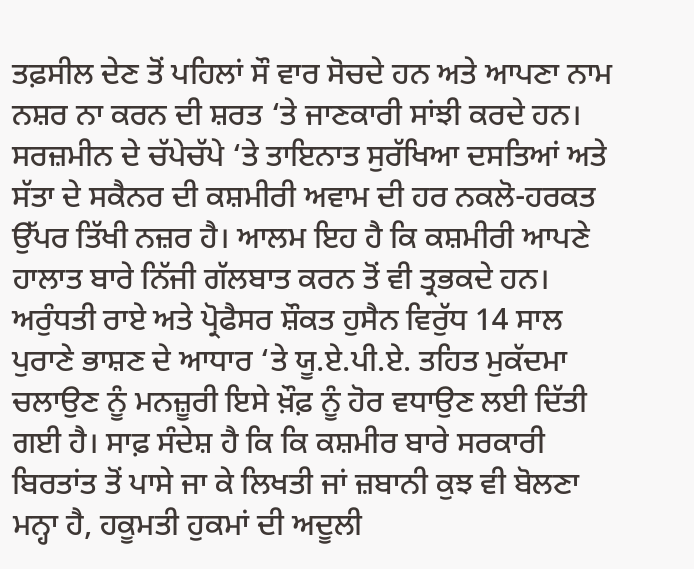ਤਫ਼ਸੀਲ ਦੇਣ ਤੋਂ ਪਹਿਲਾਂ ਸੌ ਵਾਰ ਸੋਚਦੇ ਹਨ ਅਤੇ ਆਪਣਾ ਨਾਮ ਨਸ਼ਰ ਨਾ ਕਰਨ ਦੀ ਸ਼ਰਤ ‘ਤੇ ਜਾਣਕਾਰੀ ਸਾਂਝੀ ਕਰਦੇ ਹਨ। ਸਰਜ਼ਮੀਨ ਦੇ ਚੱਪੇਚੱਪੇ ‘ਤੇ ਤਾਇਨਾਤ ਸੁਰੱਖਿਆ ਦਸਤਿਆਂ ਅਤੇ ਸੱਤਾ ਦੇ ਸਕੈਨਰ ਦੀ ਕਸ਼ਮੀਰੀ ਅਵਾਮ ਦੀ ਹਰ ਨਕਲੋ-ਹਰਕਤ ਉੱਪਰ ਤਿੱਖੀ ਨਜ਼ਰ ਹੈ। ਆਲਮ ਇਹ ਹੈ ਕਿ ਕਸ਼ਮੀਰੀ ਆਪਣੇ ਹਾਲਾਤ ਬਾਰੇ ਨਿੱਜੀ ਗੱਲਬਾਤ ਕਰਨ ਤੋਂ ਵੀ ਤ੍ਰਭਕਦੇ ਹਨ। ਅਰੁੰਧਤੀ ਰਾਏ ਅਤੇ ਪ੍ਰੋਫੈਸਰ ਸ਼ੌਕਤ ਹੁਸੈਨ ਵਿਰੁੱਧ 14 ਸਾਲ ਪੁਰਾਣੇ ਭਾਸ਼ਣ ਦੇ ਆਧਾਰ ‘ਤੇ ਯੂ.ਏ.ਪੀ.ਏ. ਤਹਿਤ ਮੁਕੱਦਮਾ ਚਲਾਉਣ ਨੂੰ ਮਨਜ਼ੂਰੀ ਇਸੇ ਖ਼ੌਫ਼ ਨੂੰ ਹੋਰ ਵਧਾਉਣ ਲਈ ਦਿੱਤੀ ਗਈ ਹੈ। ਸਾਫ਼ ਸੰਦੇਸ਼ ਹੈ ਕਿ ਕਿ ਕਸ਼ਮੀਰ ਬਾਰੇ ਸਰਕਾਰੀ ਬਿਰਤਾਂਤ ਤੋਂ ਪਾਸੇ ਜਾ ਕੇ ਲਿਖਤੀ ਜਾਂ ਜ਼ਬਾਨੀ ਕੁਝ ਵੀ ਬੋਲਣਾ ਮਨ੍ਹਾ ਹੈ, ਹਕੂਮਤੀ ਹੁਕਮਾਂ ਦੀ ਅਦੂਲੀ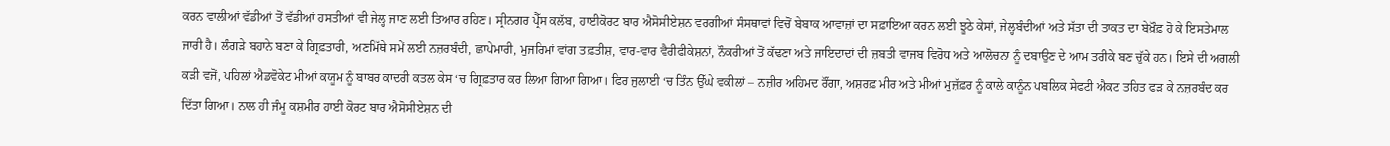ਕਰਨ ਵਾਲੀਆਂ ਵੱਡੀਆਂ ਤੋਂ ਵੱਡੀਆਂ ਹਸਤੀਆਂ ਵੀ ਜੇਲ੍ਹ ਜਾਣ ਲਈ ਤਿਆਰ ਰਹਿਣ। ਸ੍ਰੀਨਗਰ ਪ੍ਰੈੱਸ ਕਲੱਬ, ਹਾਈਕੋਰਟ ਬਾਰ ਐਸੋਸੀਏਸ਼ਨ ਵਰਗੀਆਂ ਸੰਸਥਾਵਾਂ ਵਿਚੋਂ ਬੇਬਾਕ ਆਵਾਜ਼ਾਂ ਦਾ ਸਫ਼ਾਇਆ ਕਰਨ ਲਈ ਝੂਠੇ ਕੇਸਾਂ, ਜੇਲ੍ਹਬੰਦੀਆਂ ਅਤੇ ਸੱਤਾ ਦੀ ਤਾਕਤ ਦਾ ਬੇਖ਼ੌਫ਼ ਹੋ ਕੇ ਇਸਤੇਮਾਲ ਜਾਰੀ ਹੈ। ਲੰਗੜੇ ਬਹਾਨੇ ਬਣਾ ਕੇ ਗ੍ਰਿਫ਼ਤਾਰੀ, ਅਣਮਿੱਥੇ ਸਮੇਂ ਲਈ ਨਜ਼ਰਬੰਦੀ, ਛਾਪੇਮਾਰੀ, ਮੁਜਰਿਮਾਂ ਵਾਂਗ ਤਫ਼ਤੀਸ਼, ਵਾਰ-ਵਾਰ ਵੈਰੀਫੀਕੇਸ਼ਨਾਂ, ਨੌਕਰੀਆਂ ਤੋਂ ਕੱਢਣਾ ਅਤੇ ਜਾਇਦਾਦਾਂ ਦੀ ਜ਼ਬਤੀ ਵਾਜਬ ਵਿਰੋਧ ਅਤੇ ਆਲੋਚਨਾ ਨੂੰ ਦਬਾਉਣ ਦੇ ਆਮ ਤਰੀਕੇ ਬਣ ਚੁੱਕੇ ਹਨ। ਇਸੇ ਦੀ ਅਗਲੀ ਕੜੀ ਵਜੋਂ, ਪਹਿਲਾਂ ਐਡਵੋਕੇਟ ਮੀਆਂ ਕਯੂਮ ਨੂੰ ਬਾਬਰ ਕਾਦਰੀ ਕਤਲ ਕੇਸ ‘ਚ ਗ੍ਰਿਫ਼ਤਾਰ ਕਰ ਲਿਆ ਗਿਆ ਗਿਆ। ਫਿਰ ਜੁਲਾਈ ‘ਚ ਤਿੰਨ ਉੱਘੇ ਵਕੀਲਾਂ – ਨਜ਼ੀਰ ਅਹਿਮਦ ਰੌਂਗਾ, ਅਸ਼ਰਫ਼ ਮੀਰ ਅਤੇ ਮੀਆਂ ਮੁਜ਼ੱਫ਼ਰ ਨੂੰ ਕਾਲੇ ਕਾਨੂੰਨ ਪਬਲਿਕ ਸੇਫਟੀ ਐਕਟ ਤਹਿਤ ਫੜ ਕੇ ਨਜ਼ਰਬੰਦ ਕਰ ਦਿੱਤਾ ਗਿਆ। ਨਾਲ ਹੀ ਜੰਮੂ ਕਸ਼ਮੀਰ ਹਾਈ ਕੋਰਟ ਬਾਰ ਐਸੋਸੀਏਸ਼ਨ ਦੀ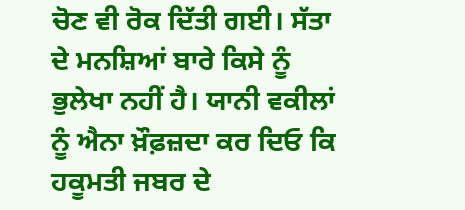ਚੋਣ ਵੀ ਰੋਕ ਦਿੱਤੀ ਗਈ। ਸੱਤਾ ਦੇ ਮਨਸ਼ਿਆਂ ਬਾਰੇ ਕਿਸੇ ਨੂੰ ਭੁਲੇਖਾ ਨਹੀਂ ਹੈ। ਯਾਨੀ ਵਕੀਲਾਂ ਨੂੰ ਐਨਾ ਖ਼ੌਫ਼ਜ਼ਦਾ ਕਰ ਦਿਓ ਕਿ ਹਕੂਮਤੀ ਜਬਰ ਦੇ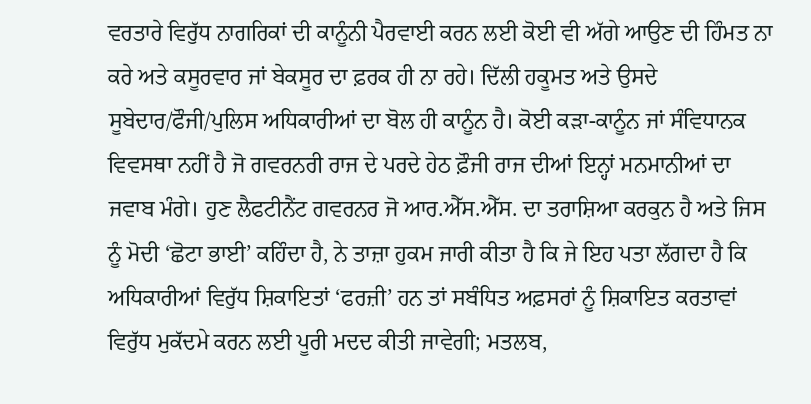ਵਰਤਾਰੇ ਵਿਰੁੱਧ ਨਾਗਰਿਕਾਂ ਦੀ ਕਾਨੂੰਨੀ ਪੈਰਵਾਈ ਕਰਨ ਲਈ ਕੋਈ ਵੀ ਅੱਗੇ ਆਉਣ ਦੀ ਹਿੰਮਤ ਨਾ ਕਰੇ ਅਤੇ ਕਸੂਰਵਾਰ ਜਾਂ ਬੇਕਸੂਰ ਦਾ ਫ਼ਰਕ ਹੀ ਨਾ ਰਹੇ। ਦਿੱਲੀ ਹਕੂਮਤ ਅਤੇ ਉਸਦੇ ਸੂਬੇਦਾਰ/ਫੌਜੀ/ਪੁਲਿਸ ਅਧਿਕਾਰੀਆਂ ਦਾ ਬੋਲ ਹੀ ਕਾਨੂੰਨ ਹੈ। ਕੋਈ ਕੜਾ-ਕਾਨੂੰਨ ਜਾਂ ਸੰਵਿਧਾਨਕ ਵਿਵਸਥਾ ਨਹੀਂ ਹੈ ਜੋ ਗਵਰਨਰੀ ਰਾਜ ਦੇ ਪਰਦੇ ਹੇਠ ਫ਼ੌਜੀ ਰਾਜ ਦੀਆਂ ਇਨ੍ਹਾਂ ਮਨਮਾਨੀਆਂ ਦਾ ਜਵਾਬ ਮੰਗੇ। ਹੁਣ ਲੈਫਟੀਨੈਂਟ ਗਵਰਨਰ ਜੋ ਆਰ.ਐੱਸ.ਐੱਸ. ਦਾ ਤਰਾਸ਼ਿਆ ਕਰਕੁਨ ਹੈ ਅਤੇ ਜਿਸ ਨੂੰ ਮੋਦੀ ‘ਛੋਟਾ ਭਾਈ’ ਕਹਿੰਦਾ ਹੈ, ਨੇ ਤਾਜ਼ਾ ਹੁਕਮ ਜਾਰੀ ਕੀਤਾ ਹੈ ਕਿ ਜੇ ਇਹ ਪਤਾ ਲੱਗਦਾ ਹੈ ਕਿ ਅਧਿਕਾਰੀਆਂ ਵਿਰੁੱਧ ਸ਼ਿਕਾਇਤਾਂ ‘ਫਰਜ਼ੀ’ ਹਨ ਤਾਂ ਸਬੰਧਿਤ ਅਫ਼ਸਰਾਂ ਨੂੰ ਸ਼ਿਕਾਇਤ ਕਰਤਾਵਾਂ ਵਿਰੁੱਧ ਮੁਕੱਦਮੇ ਕਰਨ ਲਈ ਪੂਰੀ ਮਦਦ ਕੀਤੀ ਜਾਵੇਗੀ; ਮਤਲਬ,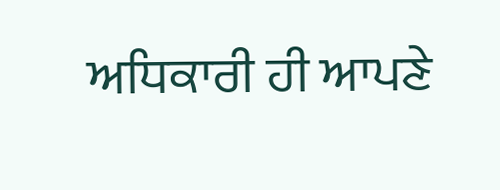ਅਧਿਕਾਰੀ ਹੀ ਆਪਣੇ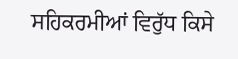ਸਹਿਕਰਮੀਆਂ ਵਿਰੁੱਧ ਕਿਸੇ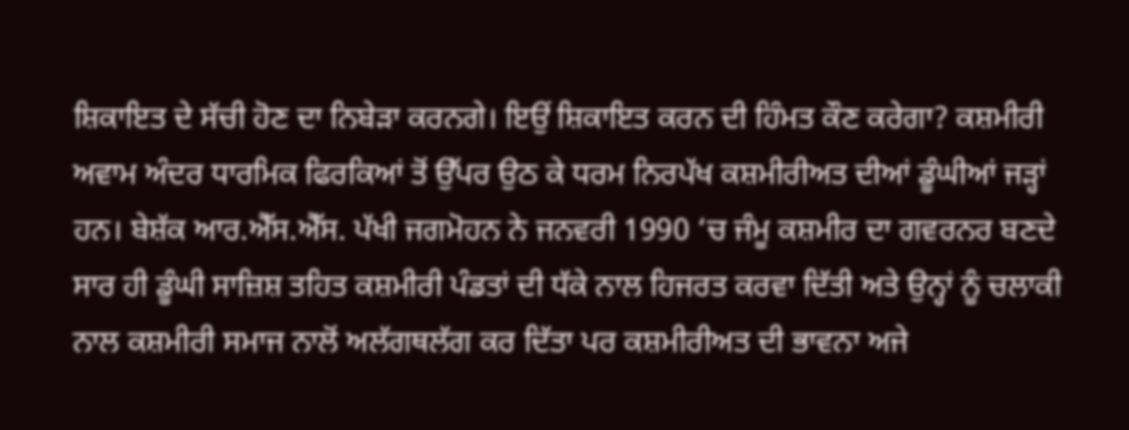ਸ਼ਿਕਾਇਤ ਦੇ ਸੱਚੀ ਹੋਣ ਦਾ ਨਿਬੇੜਾ ਕਰਨਗੇ। ਇਉਂ ਸ਼ਿਕਾਇਤ ਕਰਨ ਦੀ ਹਿੰਮਤ ਕੌਣ ਕਰੇਗਾ? ਕਸ਼ਮੀਰੀ ਅਵਾਮ ਅੰਦਰ ਧਾਰਮਿਕ ਫਿਰਕਿਆਂ ਤੋਂ ਉੱਪਰ ਉਠ ਕੇ ਧਰਮ ਨਿਰਪੱਖ ਕਸ਼ਮੀਰੀਅਤ ਦੀਆਂ ਡੂੰਘੀਆਂ ਜੜ੍ਹਾਂ ਹਨ। ਬੇਸ਼ੱਕ ਆਰ.ਐੱਸ.ਐੱਸ. ਪੱਖੀ ਜਗਮੋਹਨ ਨੇ ਜਨਵਰੀ 1990 ‘ਚ ਜੰਮੂ ਕਸ਼ਮੀਰ ਦਾ ਗਵਰਨਰ ਬਣਦੇ ਸਾਰ ਹੀ ਡੂੰਘੀ ਸਾਜ਼ਿਸ਼ ਤਹਿਤ ਕਸ਼ਮੀਰੀ ਪੰਡਤਾਂ ਦੀ ਧੱਕੇ ਨਾਲ ਹਿਜਰਤ ਕਰਵਾ ਦਿੱਤੀ ਅਤੇ ਉਨ੍ਹਾਂ ਨੂੰ ਚਲਾਕੀ ਨਾਲ ਕਸ਼ਮੀਰੀ ਸਮਾਜ ਨਾਲੋਂ ਅਲੱਗਥਲੱਗ ਕਰ ਦਿੱਤਾ ਪਰ ਕਸ਼ਮੀਰੀਅਤ ਦੀ ਭਾਵਨਾ ਅਜੇ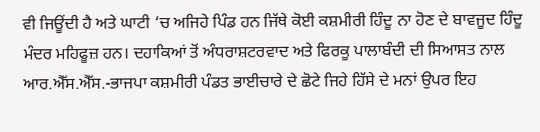ਵੀ ਜਿਊਂਦੀ ਹੈ ਅਤੇ ਘਾਟੀ ‘ਚ ਅਜਿਹੇ ਪਿੰਡ ਹਨ ਜਿੱਥੇ ਕੋਈ ਕਸ਼ਮੀਰੀ ਹਿੰਦੂ ਨਾ ਹੋਣ ਦੇ ਬਾਵਜੂਦ ਹਿੰਦੂ ਮੰਦਰ ਮਹਿਫੂਜ਼ ਹਨ। ਦਹਾਕਿਆਂ ਤੋਂ ਅੰਧਰਾਸ਼ਟਰਵਾਦ ਅਤੇ ਫਿਰਕੂ ਪਾਲਾਬੰਦੀ ਦੀ ਸਿਆਸਤ ਨਾਲ ਆਰ.ਐੱਸ.ਐੱਸ.-ਭਾਜਪਾ ਕਸ਼ਮੀਰੀ ਪੰਡਤ ਭਾਈਚਾਰੇ ਦੇ ਛੋਟੇ ਜਿਹੇ ਹਿੱਸੇ ਦੇ ਮਨਾਂ ਉਪਰ ਇਹ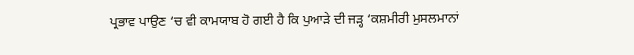ਪ੍ਰਭਾਵ ਪਾਉਣ ‘ਚ ਵੀ ਕਾਮਯਾਬ ਹੋ ਗਈ ਹੈ ਕਿ ਪੁਆੜੇ ਦੀ ਜੜ੍ਹ ‘ਕਸ਼ਮੀਰੀ ਮੁਸਲਮਾਨਾਂ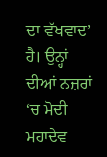ਦਾ ਵੱਖਵਾਦ’ ਹੈ। ਉਨ੍ਹਾਂ ਦੀਆਂ ਨਜ਼ਰਾਂ ‘ਚ ਮੋਦੀ ਮਹਾਦੇਵ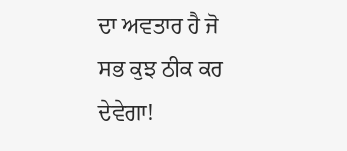ਦਾ ਅਵਤਾਰ ਹੈ ਜੋ ਸਭ ਕੁਝ ਠੀਕ ਕਰ ਦੇਵੇਗਾ!